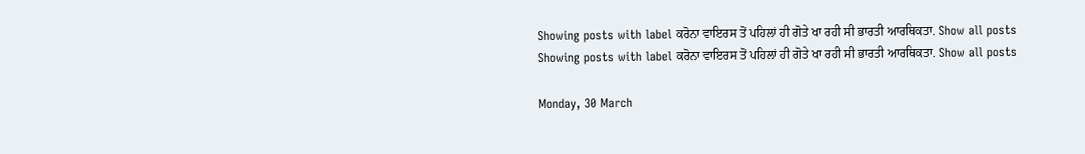Showing posts with label ਕਰੋਨਾ ਵਾਇਰਸ ਤੋਂ ਪਹਿਲਾਂ ਹੀ ਗੋਤੇ ਖਾ ਰਹੀ ਸੀ ਭਾਰਤੀ ਆਰਥਿਕਤਾ. Show all posts
Showing posts with label ਕਰੋਨਾ ਵਾਇਰਸ ਤੋਂ ਪਹਿਲਾਂ ਹੀ ਗੋਤੇ ਖਾ ਰਹੀ ਸੀ ਭਾਰਤੀ ਆਰਥਿਕਤਾ. Show all posts

Monday, 30 March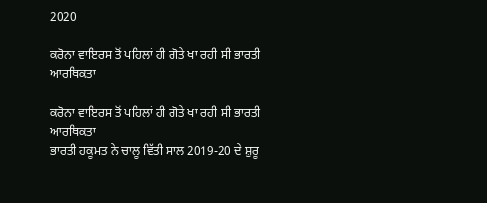2020

ਕਰੋਨਾ ਵਾਇਰਸ ਤੋਂ ਪਹਿਲਾਂ ਹੀ ਗੋਤੇ ਖਾ ਰਹੀ ਸੀ ਭਾਰਤੀ ਆਰਥਿਕਤਾ

ਕਰੋਨਾ ਵਾਇਰਸ ਤੋਂ ਪਹਿਲਾਂ ਹੀ ਗੋਤੇ ਖਾ ਰਹੀ ਸੀ ਭਾਰਤੀ ਆਰਥਿਕਤਾ
ਭਾਰਤੀ ਹਕੂਮਤ ਨੇ ਚਾਲੂ ਵਿੱਤੀ ਸਾਲ 2019-20 ਦੇ ਸ਼ੁਰੂ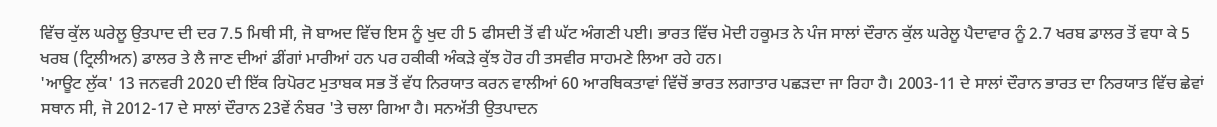ਵਿੱਚ ਕੁੱਲ ਘਰੇਲੂ ਉਤਪਾਦ ਦੀ ਦਰ 7.5 ਮਿਥੀ ਸੀ, ਜੋ ਬਾਅਦ ਵਿੱਚ ਇਸ ਨੂੰ ਖੁਦ ਹੀ 5 ਫੀਸਦੀ ਤੋਂ ਵੀ ਘੱਟ ਅੰਗਣੀ ਪਈ। ਭਾਰਤ ਵਿੱਚ ਮੋਦੀ ਹਕੂਮਤ ਨੇ ਪੰਜ ਸਾਲਾਂ ਦੌਰਾਨ ਕੁੱਲ ਘਰੇਲੂ ਪੈਦਾਵਾਰ ਨੂੰ 2.7 ਖਰਬ ਡਾਲਰ ਤੋਂ ਵਧਾ ਕੇ 5 ਖਰਬ (ਟ੍ਰਿਲੀਅਨ) ਡਾਲਰ ਤੇ ਲੈ ਜਾਣ ਦੀਆਂ ਡੀਂਗਾਂ ਮਾਰੀਆਂ ਹਨ ਪਰ ਹਕੀਕੀ ਅੰਕੜੇ ਕੁੱਝ ਹੋਰ ਹੀ ਤਸਵੀਰ ਸਾਹਮਣੇ ਲਿਆ ਰਹੇ ਹਨ।
'ਆਊਟ ਲੁੱਕ' 13 ਜਨਵਰੀ 2020 ਦੀ ਇੱਕ ਰਿਪੋਰਟ ਮੁਤਾਬਕ ਸਭ ਤੋਂ ਵੱਧ ਨਿਰਯਾਤ ਕਰਨ ਵਾਲੀਆਂ 60 ਆਰਥਿਕਤਾਵਾਂ ਵਿੱਚੋਂ ਭਾਰਤ ਲਗਾਤਾਰ ਪਛੜਦਾ ਜਾ ਰਿਹਾ ਹੈ। 2003-11 ਦੇ ਸਾਲਾਂ ਦੌਰਾਨ ਭਾਰਤ ਦਾ ਨਿਰਯਾਤ ਵਿੱਚ ਛੇਵਾਂ ਸਥਾਨ ਸੀ, ਜੋ 2012-17 ਦੇ ਸਾਲਾਂ ਦੌਰਾਨ 23ਵੇਂ ਨੰਬਰ 'ਤੇ ਚਲਾ ਗਿਆ ਹੈ। ਸਨਅੱਤੀ ਉਤਪਾਦਨ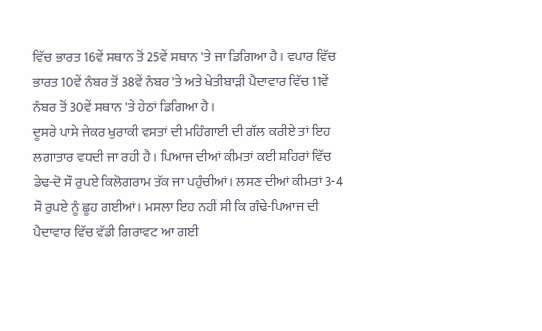ਵਿੱਚ ਭਾਰਤ 16ਵੇਂ ਸਥਾਨ ਤੋਂ 25ਵੇਂ ਸਥਾਨ 'ਤੇ ਜਾ ਡਿਗਿਆ ਹੈ। ਵਪਾਰ ਵਿੱਚ ਭਾਰਤ 10ਵੇਂ ਨੰਬਰ ਤੋਂ 38ਵੇਂ ਨੰਬਰ 'ਤੇ ਅਤੇ ਖੇਤੀਬਾੜੀ ਪੈਦਾਵਾਰ ਵਿੱਚ 11ਵੇਂ ਨੰਬਰ ਤੋਂ 30ਵੇਂ ਸਥਾਨ 'ਤੇ ਹੇਠਾਂ ਡਿਗਿਆ ਹੈ।
ਦੂਸਰੇ ਪਾਸੇ ਜੇਕਰ ਖੁਰਾਕੀ ਵਸਤਾਂ ਦੀ ਮਹਿੰਗਾਈ ਦੀ ਗੱਲ ਕਰੀਏ ਤਾਂ ਇਹ ਲਗਾਤਾਰ ਵਧਦੀ ਜਾ ਰਹੀ ਹੈ। ਪਿਆਜ ਦੀਆਂ ਕੀਮਤਾਂ ਕਈ ਸ਼ਹਿਰਾਂ ਵਿੱਚ ਡੇਢ-ਦੋ ਸੌ ਰੁਪਏ ਕਿਲੋਗਰਾਮ ਤੱਕ ਜਾ ਪਹੁੰਚੀਆਂ। ਲਸਣ ਦੀਆਂ ਕੀਮਤਾਂ 3-4 ਸੌ ਰੁਪਏ ਨੂੰ ਛੂਹ ਗਈਆਂ। ਮਸਲਾ ਇਹ ਨਹੀਂ ਸੀ ਕਿ ਗੰਢੇ-ਪਿਆਜ ਦੀ ਪੈਦਾਵਾਰ ਵਿੱਚ ਵੱਡੀ ਗਿਰਾਵਟ ਆ ਗਈ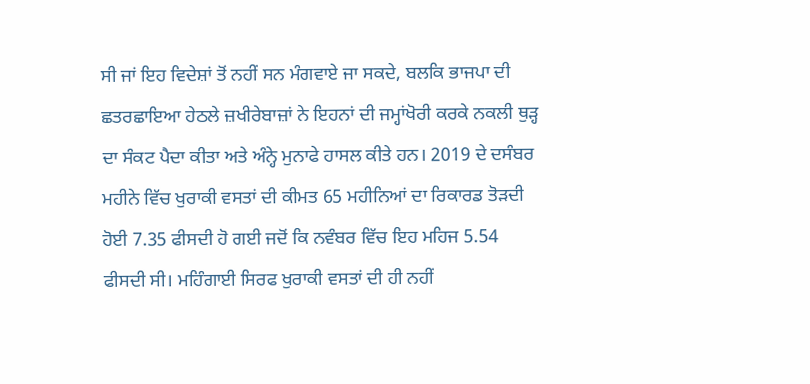ਸੀ ਜਾਂ ਇਹ ਵਿਦੇਸ਼ਾਂ ਤੋਂ ਨਹੀਂ ਸਨ ਮੰਗਵਾਏ ਜਾ ਸਕਦੇ, ਬਲਕਿ ਭਾਜਪਾ ਦੀ ਛਤਰਛਾਇਆ ਹੇਠਲੇ ਜ਼ਖੀਰੇਬਾਜ਼ਾਂ ਨੇ ਇਹਨਾਂ ਦੀ ਜਮ੍ਹਾਂਖੋਰੀ ਕਰਕੇ ਨਕਲੀ ਥੁੜ੍ਹ ਦਾ ਸੰਕਟ ਪੈਦਾ ਕੀਤਾ ਅਤੇ ਅੰਨ੍ਹੇ ਮੁਨਾਫੇ ਹਾਸਲ ਕੀਤੇ ਹਨ। 2019 ਦੇ ਦਸੰਬਰ ਮਹੀਨੇ ਵਿੱਚ ਖੁਰਾਕੀ ਵਸਤਾਂ ਦੀ ਕੀਮਤ 65 ਮਹੀਨਿਆਂ ਦਾ ਰਿਕਾਰਡ ਤੋੜਦੀ ਹੋਈ 7.35 ਫੀਸਦੀ ਹੋ ਗਈ ਜਦੋਂ ਕਿ ਨਵੰਬਰ ਵਿੱਚ ਇਹ ਮਹਿਜ 5.54 ਫੀਸਦੀ ਸੀ। ਮਹਿੰਗਾਈ ਸਿਰਫ ਖੁਰਾਕੀ ਵਸਤਾਂ ਦੀ ਹੀ ਨਹੀਂ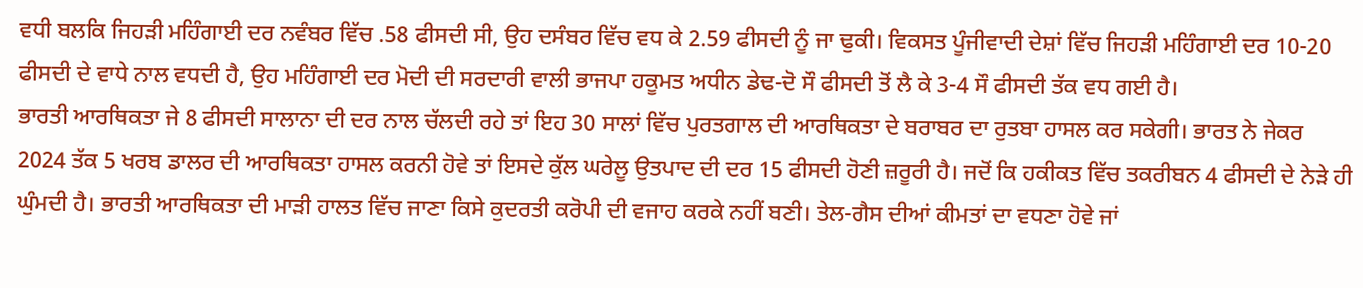ਵਧੀ ਬਲਕਿ ਜਿਹੜੀ ਮਹਿੰਗਾਈ ਦਰ ਨਵੰਬਰ ਵਿੱਚ .58 ਫੀਸਦੀ ਸੀ, ਉਹ ਦਸੰਬਰ ਵਿੱਚ ਵਧ ਕੇ 2.59 ਫੀਸਦੀ ਨੂੰ ਜਾ ਢੁਕੀ। ਵਿਕਸਤ ਪੂੰਜੀਵਾਦੀ ਦੇਸ਼ਾਂ ਵਿੱਚ ਜਿਹੜੀ ਮਹਿੰਗਾਈ ਦਰ 10-20 ਫੀਸਦੀ ਦੇ ਵਾਧੇ ਨਾਲ ਵਧਦੀ ਹੈ, ਉਹ ਮਹਿੰਗਾਈ ਦਰ ਮੋਦੀ ਦੀ ਸਰਦਾਰੀ ਵਾਲੀ ਭਾਜਪਾ ਹਕੂਮਤ ਅਧੀਨ ਡੇਢ-ਦੋ ਸੌ ਫੀਸਦੀ ਤੋਂ ਲੈ ਕੇ 3-4 ਸੌ ਫੀਸਦੀ ਤੱਕ ਵਧ ਗਈ ਹੈ।
ਭਾਰਤੀ ਆਰਥਿਕਤਾ ਜੇ 8 ਫੀਸਦੀ ਸਾਲਾਨਾ ਦੀ ਦਰ ਨਾਲ ਚੱਲਦੀ ਰਹੇ ਤਾਂ ਇਹ 30 ਸਾਲਾਂ ਵਿੱਚ ਪੁਰਤਗਾਲ ਦੀ ਆਰਥਿਕਤਾ ਦੇ ਬਰਾਬਰ ਦਾ ਰੁਤਬਾ ਹਾਸਲ ਕਰ ਸਕੇਗੀ। ਭਾਰਤ ਨੇ ਜੇਕਰ 2024 ਤੱਕ 5 ਖਰਬ ਡਾਲਰ ਦੀ ਆਰਥਿਕਤਾ ਹਾਸਲ ਕਰਨੀ ਹੋਵੇ ਤਾਂ ਇਸਦੇ ਕੁੱਲ ਘਰੇਲੂ ਉਤਪਾਦ ਦੀ ਦਰ 15 ਫੀਸਦੀ ਹੋਣੀ ਜ਼ਰੂਰੀ ਹੈ। ਜਦੋਂ ਕਿ ਹਕੀਕਤ ਵਿੱਚ ਤਕਰੀਬਨ 4 ਫੀਸਦੀ ਦੇ ਨੇੜੇ ਹੀ ਘੁੰਮਦੀ ਹੈ। ਭਾਰਤੀ ਆਰਥਿਕਤਾ ਦੀ ਮਾੜੀ ਹਾਲਤ ਵਿੱਚ ਜਾਣਾ ਕਿਸੇ ਕੁਦਰਤੀ ਕਰੋਪੀ ਦੀ ਵਜਾਹ ਕਰਕੇ ਨਹੀਂ ਬਣੀ। ਤੇਲ-ਗੈਸ ਦੀਆਂ ਕੀਮਤਾਂ ਦਾ ਵਧਣਾ ਹੋਵੇ ਜਾਂ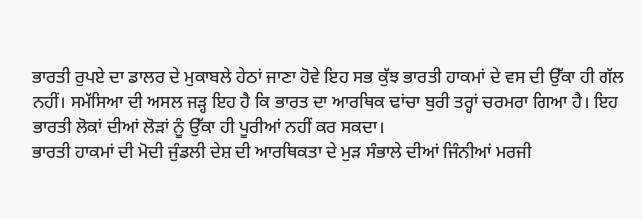ਭਾਰਤੀ ਰੁਪਏ ਦਾ ਡਾਲਰ ਦੇ ਮੁਕਾਬਲੇ ਹੇਠਾਂ ਜਾਣਾ ਹੋਵੇ ਇਹ ਸਭ ਕੁੱਝ ਭਾਰਤੀ ਹਾਕਮਾਂ ਦੇ ਵਸ ਦੀ ਉੱਕਾ ਹੀ ਗੱਲ ਨਹੀਂ। ਸਮੱਸਿਆ ਦੀ ਅਸਲ ਜੜ੍ਹ ਇਹ ਹੈ ਕਿ ਭਾਰਤ ਦਾ ਆਰਥਿਕ ਢਾਂਚਾ ਬੁਰੀ ਤਰ੍ਹਾਂ ਚਰਮਰਾ ਗਿਆ ਹੈ। ਇਹ ਭਾਰਤੀ ਲੋਕਾਂ ਦੀਆਂ ਲੋੜਾਂ ਨੂੰ ਉੱਕਾ ਹੀ ਪੂਰੀਆਂ ਨਹੀਂ ਕਰ ਸਕਦਾ।
ਭਾਰਤੀ ਹਾਕਮਾਂ ਦੀ ਮੋਦੀ ਜੁੰਡਲੀ ਦੇਸ਼ ਦੀ ਆਰਥਿਕਤਾ ਦੇ ਮੁੜ ਸੰਭਾਲੇ ਦੀਆਂ ਜਿੰਨੀਆਂ ਮਰਜੀ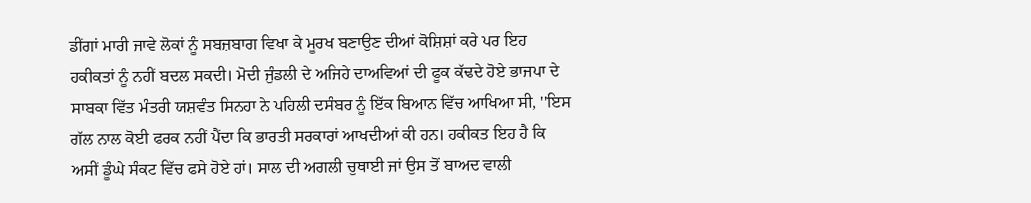ਡੀਂਗਾਂ ਮਾਰੀ ਜਾਵੇ ਲੋਕਾਂ ਨੂੰ ਸਬਜ਼ਬਾਗ ਵਿਖਾ ਕੇ ਮੂਰਖ ਬਣਾਉਣ ਦੀਆਂ ਕੋਸ਼ਿਸ਼ਾਂ ਕਰੇ ਪਰ ਇਹ ਹਕੀਕਤਾਂ ਨੂੰ ਨਹੀਂ ਬਦਲ ਸਕਦੀ। ਮੋਦੀ ਜੁੰਡਲੀ ਦੇ ਅਜਿਹੇ ਦਾਅਵਿਆਂ ਦੀ ਫੂਕ ਕੱਢਦੇ ਹੋਏ ਭਾਜਪਾ ਦੇ ਸਾਬਕਾ ਵਿੱਤ ਮੰਤਰੀ ਯਸ਼ਵੰਤ ਸਿਨਹਾ ਨੇ ਪਹਿਲੀ ਦਸੰਬਰ ਨੂੰ ਇੱਕ ਬਿਆਨ ਵਿੱਚ ਆਖਿਆ ਸੀ, ''ਇਸ ਗੱਲ ਨਾਲ ਕੋਈ ਫਰਕ ਨਹੀਂ ਪੈਂਦਾ ਕਿ ਭਾਰਤੀ ਸਰਕਾਰਾਂ ਆਖਦੀਆਂ ਕੀ ਹਨ। ਹਕੀਕਤ ਇਹ ਹੈ ਕਿ ਅਸੀਂ ਡੂੰਘੇ ਸੰਕਟ ਵਿੱਚ ਫਸੇ ਹੋਏ ਹਾਂ। ਸਾਲ ਦੀ ਅਗਲੀ ਚੁਥਾਈ ਜਾਂ ਉਸ ਤੋਂ ਬਾਅਦ ਵਾਲੀ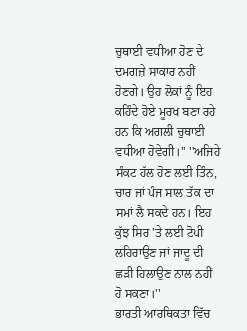ਚੁਥਾਈ ਵਧੀਆ ਹੋਣ ਦੇ ਦਮਗਜ਼ੇ ਸਾਕਾਰ ਨਹੀਂ ਹੋਣਗੇ। ਉਹ ਲੋਕਾਂ ਨੂੰ ਇਹ ਕਹਿੰਦੇ ਹੋਏ ਮੂਰਖ ਬਣਾ ਰਹੇ ਹਨ ਕਿ ਅਗਲੀ ਚੁਥਾਈ ਵਧੀਆ ਹੋਵੇਗੀ।'' ''ਅਜਿਹੇ ਸੰਕਟ ਹੱਲ ਹੋਣ ਲਈ ਤਿੰਨ, ਚਾਰ ਜਾਂ ਪੰਜ ਸਾਲ ਤੱਕ ਦਾ ਸਮਾਂ ਲੈ ਸਕਦੇ ਹਨ। ਇਹ ਕੁੱਝ ਸਿਰ 'ਤੇ ਲਈ ਟੋਪੀ ਲਹਿਰਾਉਣ ਜਾਂ ਜਾਦੂ ਦੀ ਛੜੀ ਹਿਲਾਉਣ ਨਾਲ ਨਹੀਂ ਹੋ ਸਕਣਾ।''
ਭਾਰਤੀ ਆਰਥਿਕਤਾ ਵਿੱਚ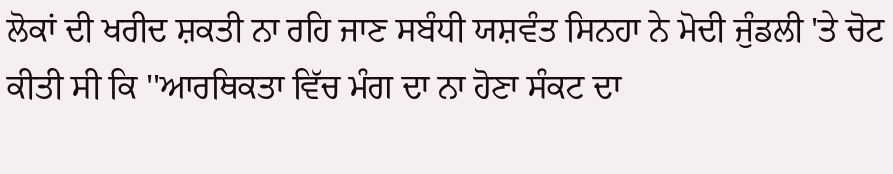ਲੋਕਾਂ ਦੀ ਖਰੀਦ ਸ਼ਕਤੀ ਨਾ ਰਹਿ ਜਾਣ ਸਬੰਧੀ ਯਸ਼ਵੰਤ ਸਿਨਹਾ ਨੇ ਮੋਦੀ ਜੁੰਡਲੀ 'ਤੇ ਚੋਟ ਕੀਤੀ ਸੀ ਕਿ ''ਆਰਥਿਕਤਾ ਵਿੱਚ ਮੰਗ ਦਾ ਨਾ ਹੋਣਾ ਸੰਕਟ ਦਾ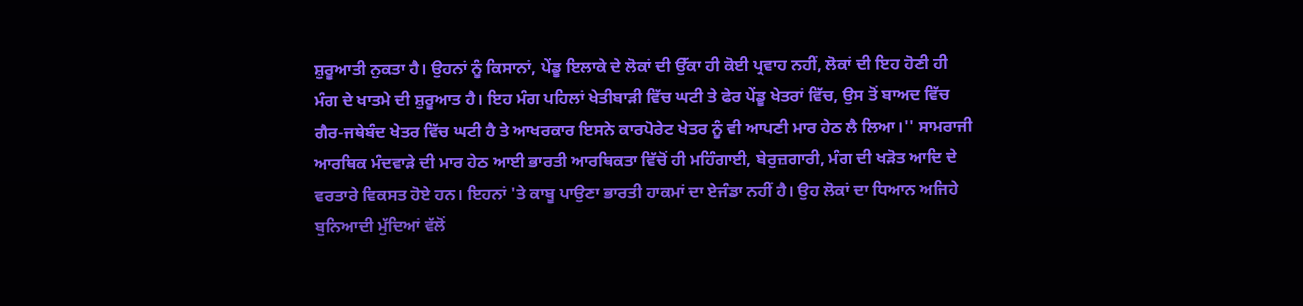ਸ਼ੁਰੂਆਤੀ ਨੁਕਤਾ ਹੈ। ਉਹਨਾਂ ਨੂੰ ਕਿਸਾਨਾਂ, ਪੇਂਡੂ ਇਲਾਕੇ ਦੇ ਲੋਕਾਂ ਦੀ ਉੱਕਾ ਹੀ ਕੋਈ ਪ੍ਰਵਾਹ ਨਹੀਂ, ਲੋਕਾਂ ਦੀ ਇਹ ਹੋਣੀ ਹੀ ਮੰਗ ਦੇ ਖਾਤਮੇ ਦੀ ਸ਼ੁਰੂਆਤ ਹੈ। ਇਹ ਮੰਗ ਪਹਿਲਾਂ ਖੇਤੀਬਾੜੀ ਵਿੱਚ ਘਟੀ ਤੇ ਫੇਰ ਪੇਂਡੂ ਖੇਤਰਾਂ ਵਿੱਚ, ਉਸ ਤੋਂ ਬਾਅਦ ਵਿੱਚ ਗੈਰ-ਜਥੇਬੰਦ ਖੇਤਰ ਵਿੱਚ ਘਟੀ ਹੈ ਤੇ ਆਖਰਕਾਰ ਇਸਨੇ ਕਾਰਪੋਰੇਟ ਖੇਤਰ ਨੂੰ ਵੀ ਆਪਣੀ ਮਾਰ ਹੇਠ ਲੈ ਲਿਆ।'' ਸਾਮਰਾਜੀ ਆਰਥਿਕ ਮੰਦਵਾੜੇ ਦੀ ਮਾਰ ਹੇਠ ਆਈ ਭਾਰਤੀ ਆਰਥਿਕਤਾ ਵਿੱਚੋਂ ਹੀ ਮਹਿੰਗਾਈ, ਬੇਰੁਜ਼ਗਾਰੀ, ਮੰਗ ਦੀ ਖੜੋਤ ਆਦਿ ਦੇ ਵਰਤਾਰੇ ਵਿਕਸਤ ਹੋਏ ਹਨ। ਇਹਨਾਂ 'ਤੇ ਕਾਬੂ ਪਾਉਣਾ ਭਾਰਤੀ ਹਾਕਮਾਂ ਦਾ ਏਜੰਡਾ ਨਹੀਂ ਹੈ। ਉਹ ਲੋਕਾਂ ਦਾ ਧਿਆਨ ਅਜਿਹੇ ਬੁਨਿਆਦੀ ਮੁੱਦਿਆਂ ਵੱਲੋਂ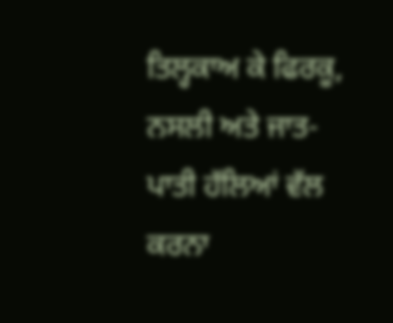ਤਿਲ੍ਹਕਾਅ ਕੇ ਫਿਰਕੂ, ਨਸਲੀ ਅਤੇ ਜਾਤ-ਪਾਤੀ ਹੱਲਿਆਂ ਵੱਲ ਕਰਨਾ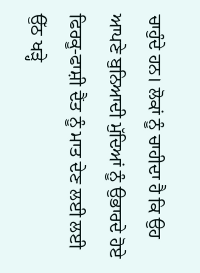ਚਾਹੁੰਦੇ ਹਨ। ਲੋਕਾਂ ਨੂੰ ਚਾਹੀਦਾ ਹੈ ਕਿ ਉਹ ਆਪਣੇ ਬੁਨਿਆਦੀ ਮੁੱਦਿਆਂ ਨੂੰ ਉਭਾਰਦੇ ਹੋਏ ਫਿਰਕੂ-ਫਾਸ਼ੀ ਦੈਂਤ ਨੂੰ ਮਾਤ ਦੇਣ ਲਈ ਲਈ ਉੱਠ ਖੜ੍ਹੇ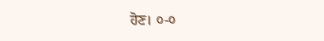ਹੋਣ। ੦-੦